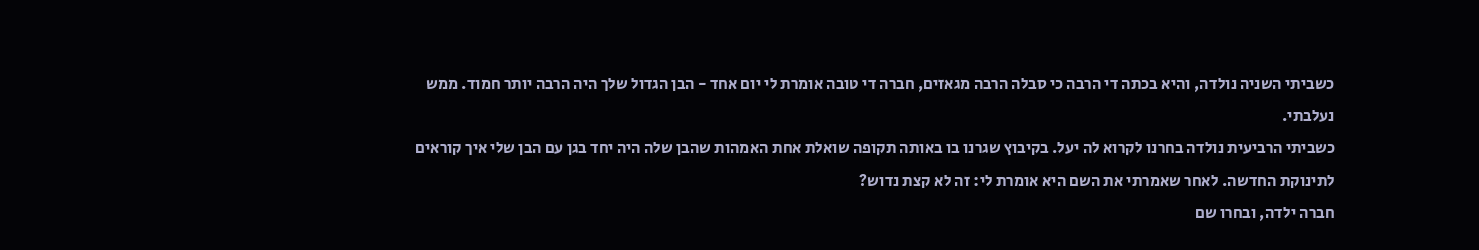כשביתי השניה נולדה, והיא בכתה די הרבה כי סבלה הרבה מגאזים, חברה די טובה אומרת לי יום אחד - הבן הגדול שלך היה הרבה יותר חמוד. ממש נעלבתי.
כשביתי הרביעית נולדה בחרנו לקרוא לה יעל. בקיבוץ שגרנו בו באותה תקופה שואלת אחת האמהות שהבן שלה היה יחד בגן עם הבן שלי איך קוראים לתינוקת החדשה. לאחר שאמרתי את השם היא אומרת לי: זה לא קצת נדוש?
חברה ילדה, ובחרו שם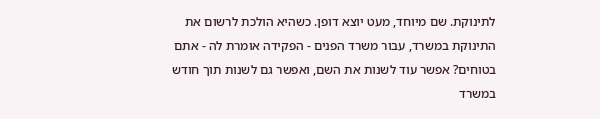לתינוקת. שם מיוחד, מעט יוצא דופן. כשהיא הולכת לרשום את התינוקת במשרד, עבור משרד הפנים - הפקידה אומרת לה - אתם בטוחים? אפשר עוד לשנות את השם, ואפשר גם לשנות תוך חודש במשרד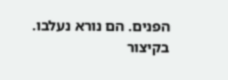הפנים. הם נורא נעלבו.
בקיצור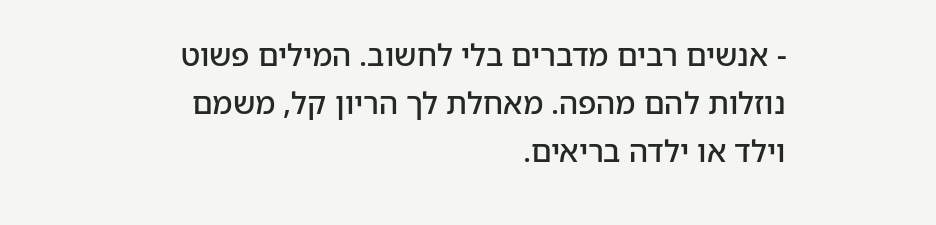- אנשים רבים מדברים בלי לחשוב. המילים פשוט נוזלות להם מהפה. מאחלת לך הריון קל, משמם וילד או ילדה בריאים.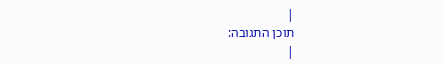|
תוכן התגובה:
|